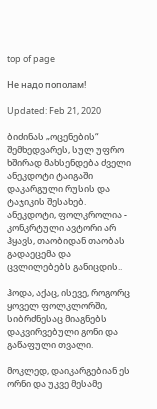top of page

Hе надо пополам!

Updated: Feb 21, 2020

ბიძინას „ოცენების“ შემხედვარეს, სულ უფრო ხშირად მახსენდება ძველი ანეკდოტი ტაიგაში დაკარგული რუსის და ტაჯიკის შესახებ. ანეკდოტი, ფოლკროლია - კონკრტული ავტორი არ ჰყავს, თაობიდან თაობას გადაეცემა და ცვლილებებს განიცდის..

ჰოდა, აქაც, ისევე, როგორც ყოველ ფოლკლორში, სიბრძნესაც მიაგნებს დაკვირვებული გონი და გაწაფული თვალი.

მოკლედ, დაიკარგებიან ეს ორნი და უკვე მესამე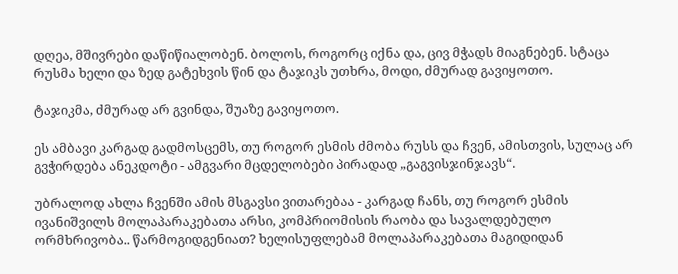დღეა, მშივრები დაწიწიალობენ. ბოლოს, როგორც იქნა და, ცივ მჭადს მიაგნებენ. სტაცა რუსმა ხელი და ზედ გატეხვის წინ და ტაჯიკს უთხრა, მოდი, ძმურად გავიყოთო.

ტაჯიკმა, ძმურად არ გვინდა, შუაზე გავიყოთო.

ეს ამბავი კარგად გადმოსცემს, თუ როგორ ესმის ძმობა რუსს და ჩვენ, ამისთვის, სულაც არ გვჭირდება ანეკდოტი - ამგვარი მცდელობები პირადად „გაგვისჯინჯავს“.

უბრალოდ ახლა ჩვენში ამის მსგავსი ვითარებაა - კარგად ჩანს, თუ როგორ ესმის ივანიშვილს მოლაპარაკებათა არსი, კომპრიომისის რაობა და სავალდებულო ორმხრივობა.. წარმოგიდგენიათ? ხელისუფლებამ მოლაპარაკებათა მაგიდიდან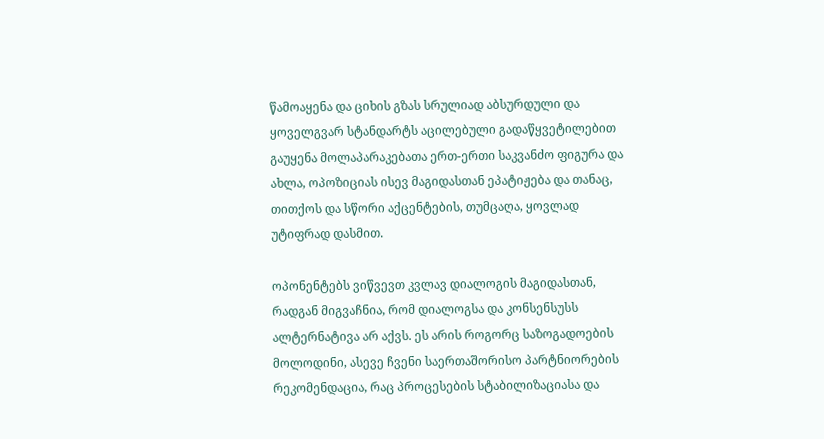წამოაყენა და ციხის გზას სრულიად აბსურდული და ყოველგვარ სტანდარტს აცილებული გადაწყვეტილებით გაუყენა მოლაპარაკებათა ერთ-ერთი საკვანძო ფიგურა და ახლა, ოპოზიციას ისევ მაგიდასთან ეპატიჟება და თანაც, თითქოს და სწორი აქცენტების, თუმცაღა, ყოვლად უტიფრად დასმით.

ოპონენტებს ვიწვევთ კვლავ დიალოგის მაგიდასთან, რადგან მიგვაჩნია, რომ დიალოგსა და კონსენსუსს ალტერნატივა არ აქვს. ეს არის როგორც საზოგადოების მოლოდინი, ასევე ჩვენი საერთაშორისო პარტნიორების რეკომენდაცია, რაც პროცესების სტაბილიზაციასა და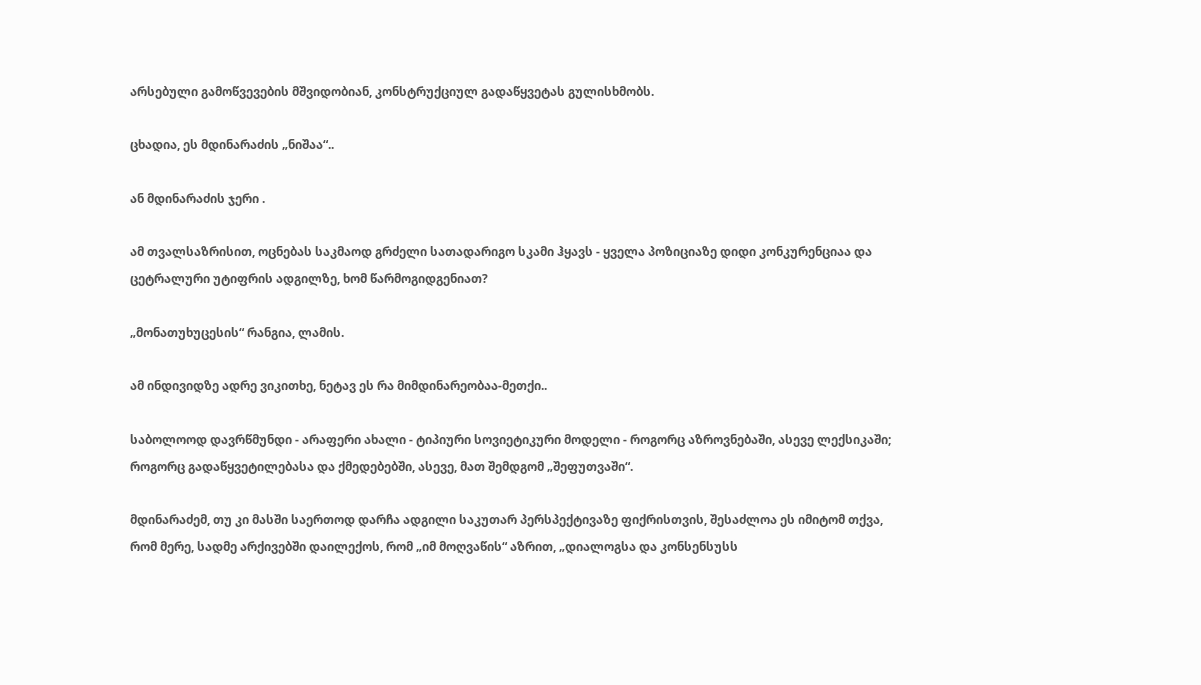არსებული გამოწვევების მშვიდობიან, კონსტრუქციულ გადაწყვეტას გულისხმობს.

ცხადია, ეს მდინარაძის „ნიშაა“..

ან მდინარაძის ჯერი .

ამ თვალსაზრისით, ოცნებას საკმაოდ გრძელი სათადარიგო სკამი ჰყავს - ყველა პოზიციაზე დიდი კონკურენციაა და ცეტრალური უტიფრის ადგილზე, ხომ წარმოგიდგენიათ?

„მონათუხუცესის“ რანგია, ლამის.

ამ ინდივიდზე ადრე ვიკითხე, ნეტავ ეს რა მიმდინარეობაა-მეთქი..

საბოლოოდ დავრწმუნდი - არაფერი ახალი - ტიპიური სოვიეტიკური მოდელი - როგორც აზროვნებაში, ასევე ლექსიკაში; როგორც გადაწყვეტილებასა და ქმედებებში, ასევე, მათ შემდგომ „შეფუთვაში“.

მდინარაძემ, თუ კი მასში საერთოდ დარჩა ადგილი საკუთარ პერსპექტივაზე ფიქრისთვის, შესაძლოა ეს იმიტომ თქვა, რომ მერე, სადმე არქივებში დაილექოს, რომ „იმ მოღვაწის“ აზრით, „დიალოგსა და კონსენსუსს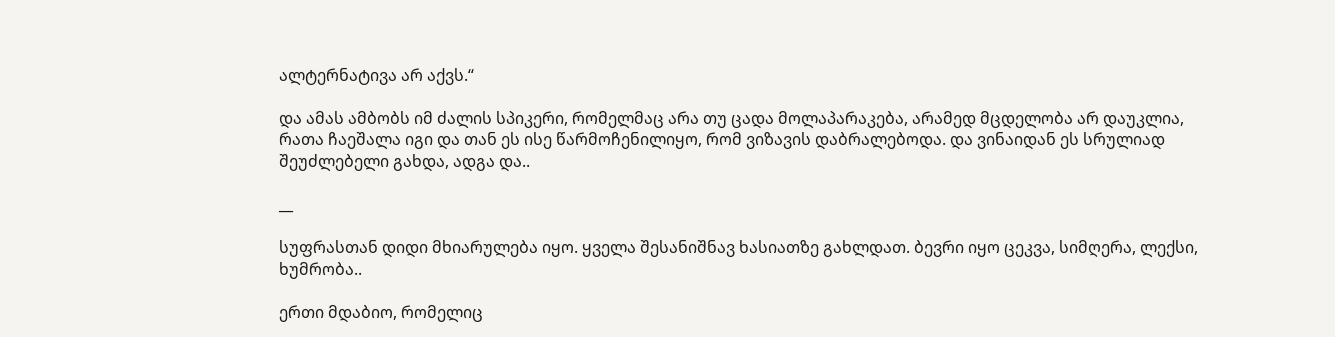ალტერნატივა არ აქვს.“

და ამას ამბობს იმ ძალის სპიკერი, რომელმაც არა თუ ცადა მოლაპარაკება, არამედ მცდელობა არ დაუკლია, რათა ჩაეშალა იგი და თან ეს ისე წარმოჩენილიყო, რომ ვიზავის დაბრალებოდა. და ვინაიდან ეს სრულიად შეუძლებელი გახდა, ადგა და..

__

სუფრასთან დიდი მხიარულება იყო. ყველა შესანიშნავ ხასიათზე გახლდათ. ბევრი იყო ცეკვა, სიმღერა, ლექსი, ხუმრობა..

ერთი მდაბიო, რომელიც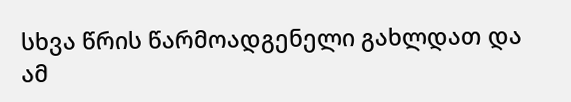სხვა წრის წარმოადგენელი გახლდათ და ამ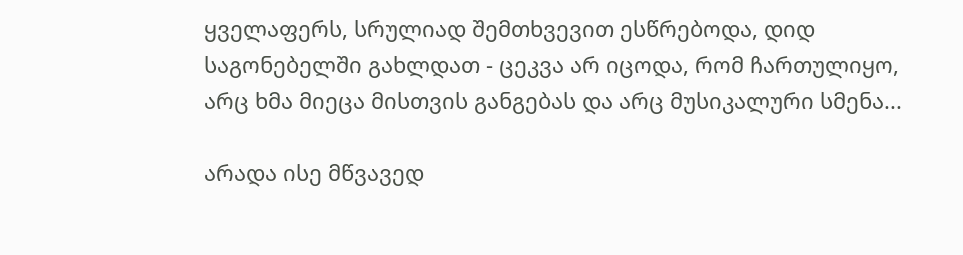ყველაფერს, სრულიად შემთხვევით ესწრებოდა, დიდ საგონებელში გახლდათ - ცეკვა არ იცოდა, რომ ჩართულიყო, არც ხმა მიეცა მისთვის განგებას და არც მუსიკალური სმენა...

არადა ისე მწვავედ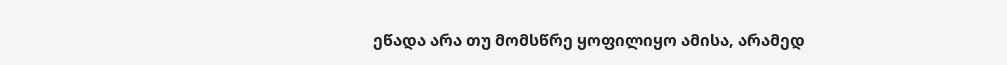ეწადა არა თუ მომსწრე ყოფილიყო ამისა, არამედ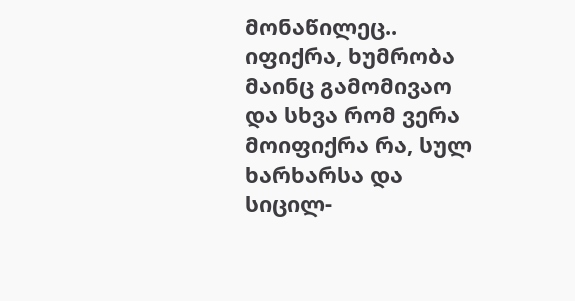მონაწილეც.. იფიქრა, ხუმრობა მაინც გამომივაო და სხვა რომ ვერა მოიფიქრა რა, სულ ხარხარსა და სიცილ-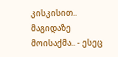კისკისით.. მაგიდაზე მოისაქმა.. - ესეც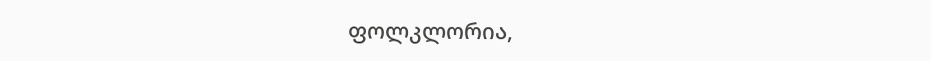ფოლკლორია,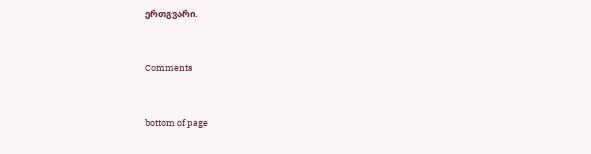ერთგვარი.


Comments


bottom of page